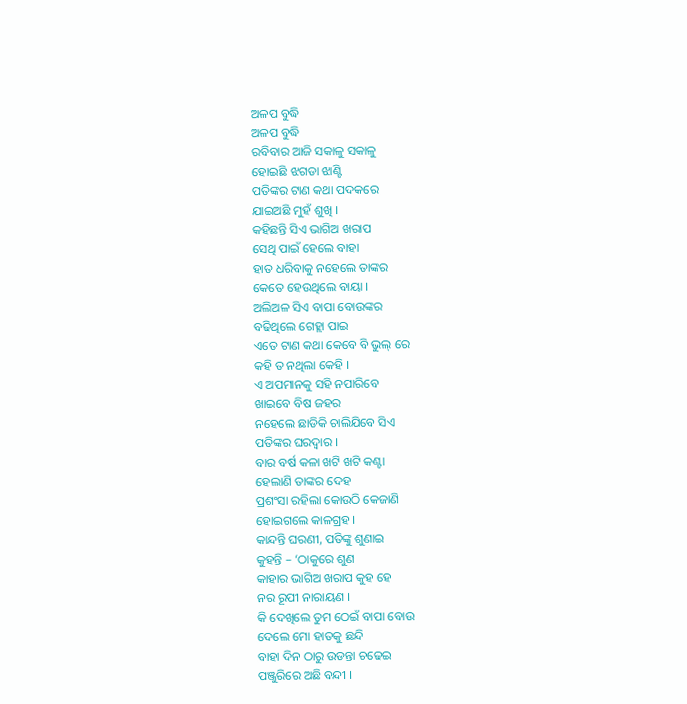ଅଳପ ବୁଦ୍ଧି
ଅଳପ ବୁଦ୍ଧି
ରବିବାର ଆଜି ସକାଳୁ ସକାଳୁ
ହୋଇଛି ଝଗଡା ଝାଣ୍ଟି
ପତିଙ୍କର ଟାଣ କଥା ପଦକରେ
ଯାଇଅଛି ମୁହଁ ଶୁଖି ।
କହିଛନ୍ତି ସିଏ ଭାଗିଅ ଖରାପ
ସେଥି ପାଇଁ ହେଲେ ବାହା
ହାତ ଧରିବାକୁ ନହେଲେ ତାଙ୍କର
କେତେ ହେଉଥିଲେ ବାୟା ।
ଅଲିଅଳ ସିଏ ବାପା ବୋଉଙ୍କର
ବଢିଥିଲେ ଗେହ୍ଲା ପାଇ
ଏତେ ଟାଣ କଥା କେବେ ବି ଭୁଲ୍ ରେ
କହି ତ ନଥିଲା କେହି ।
ଏ ଅପମାନକୁ ସହି ନପାରିବେ
ଖାଇବେ ବିଷ ଜହର
ନହେଲେ ଛାଡିକି ଚାଲିଯିବେ ସିଏ
ପତିଙ୍କର ଘରଦ୍ୱାର ।
ବାର ବର୍ଷ କଳା ଖଟି ଖଟି କଣ୍ଟା
ହେଲାଣି ତାଙ୍କର ଦେହ
ପ୍ରଶଂସା ରହିଲା କୋଉଠି କେଜାଣି
ହୋଇଗଲେ କାଳଗ୍ରହ ।
କାନ୍ଦନ୍ତି ଘରଣୀ, ପତିଙ୍କୁ ଶୁଣାଇ
କୁହନ୍ତି – ‘ଠାକୁରେ ଶୁଣ
କାହାର ଭାଗିଅ ଖରାପ କୁହ ହେ
ନର ରୂପୀ ନାରାୟଣ ।
କି ଦେଖିଲେ ତୁମ ଠେଇଁ ବାପା ବୋଉ
ଦେଲେ ମୋ ହାତକୁ ଛନ୍ଦି
ବାହା ଦିନ ଠାରୁ ଉଡନ୍ତା ଚଢେଇ
ପଞ୍ଜୁରିରେ ଅଛି ବନ୍ଦୀ ।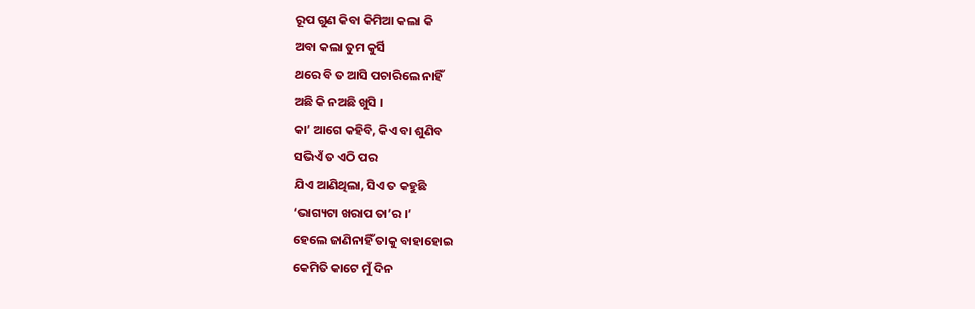ରୂପ ଗୁଣ କିବା କିମିଆ କଲା କି
ଅବା କଲା ତୁମ କୁର୍ସି
ଥରେ ବି ତ ଆସି ପଚାରିଲେ ନାହିଁ
ଅଛି କି ନଅଛି ଖୁସି ।
କା’ ଆଗେ କହିବି, କିଏ ବା ଶୁଣିବ
ସଭିଏଁ ତ ଏଠି ପର
ଯିଏ ଆଣିଥିଲା, ସିଏ ତ କହୁଛି
‘ଭାଗ୍ୟଟା ଖରାପ ତା’ର ।’
ହେଲେ ଜାଣିନାହିଁ ତାକୁ ବାହାହୋଇ
କେମିତି କାଟେ ମୁଁ ଦିନ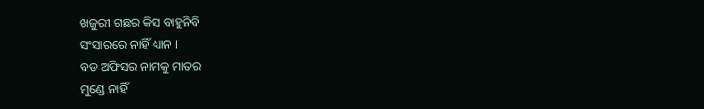ଖଜୁରୀ ଗଛର କିସ ବାହୁନିବି
ସଂସାରରେ ନାହିଁ ଧ୍ୟାନ ।
ବଡ ଅଫିସର ନାମକୁ ମାତର
ମୁଣ୍ଡେ ନାହିଁ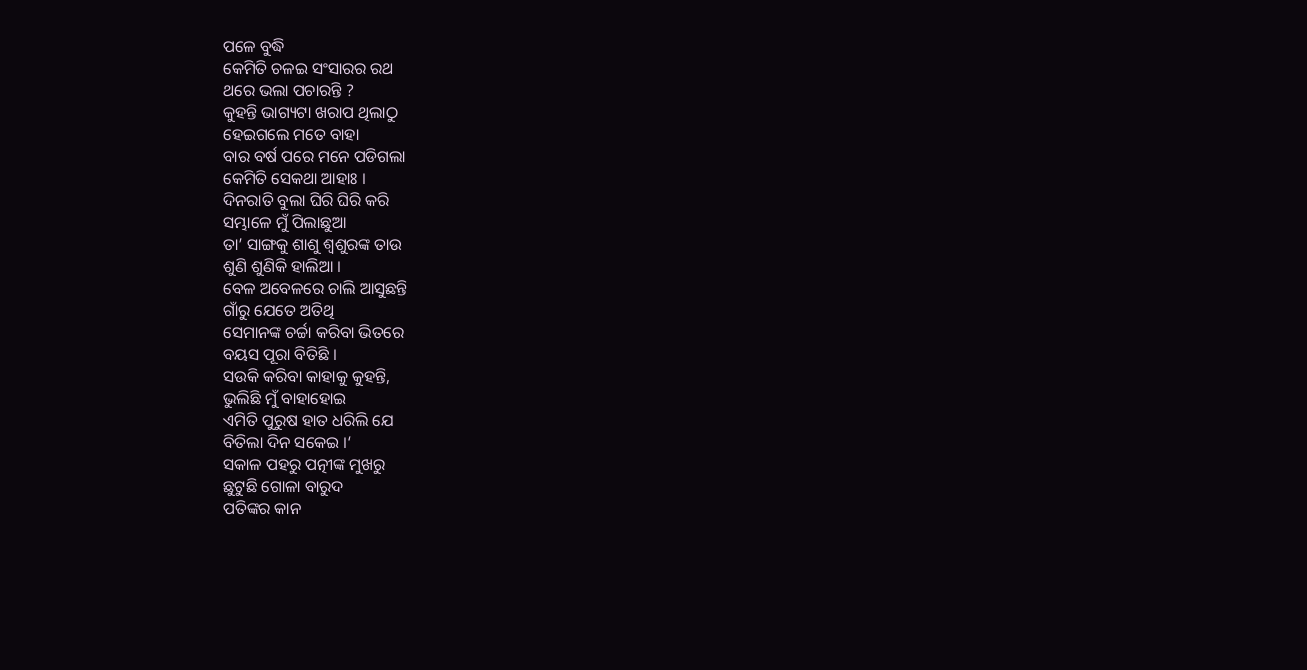ପଳେ ବୁଦ୍ଧି
କେମିତି ଚଳଇ ସଂସାରର ରଥ
ଥରେ ଭଲା ପଚାରନ୍ତି ?
କୁହନ୍ତି ଭାଗ୍ୟଟା ଖରାପ ଥିଲାଠୁ
ହେଇଗଲେ ମତେ ବାହା
ବାର ବର୍ଷ ପରେ ମନେ ପଡିଗଲା
କେମିତି ସେକଥା ଆହାଃ ।
ଦିନରାତି ବୁଲା ଘିରି ଘିରି କରି
ସମ୍ଭାଳେ ମୁଁ ପିଲାଛୁଆ
ତା’ ସାଙ୍ଗକୁ ଶାଶୁ ଶ୍ୱଶୁରଙ୍କ ତାଉ
ଶୁଣି ଶୁଣିକି ହାଲିଆ ।
ବେଳ ଅବେଳରେ ଚାଲି ଆସୁଛନ୍ତି
ଗାଁରୁ ଯେତେ ଅତିଥି
ସେମାନଙ୍କ ଚର୍ଚ୍ଚା କରିବା ଭିତରେ
ବୟସ ପୂରା ବିତିଛି ।
ସଉକି କରିବା କାହାକୁ କୁହନ୍ତି,
ଭୁଲିଛି ମୁଁ ବାହାହୋଇ
ଏମିତି ପୁରୁଷ ହାତ ଧରିଲି ଯେ
ବିତିଲା ଦିନ ସକେଇ ।‘
ସକାଳ ପହରୁ ପତ୍ନୀଙ୍କ ମୁଖରୁ
ଛୁଟୁଛି ଗୋଳା ବାରୁଦ
ପତିଙ୍କର କାନ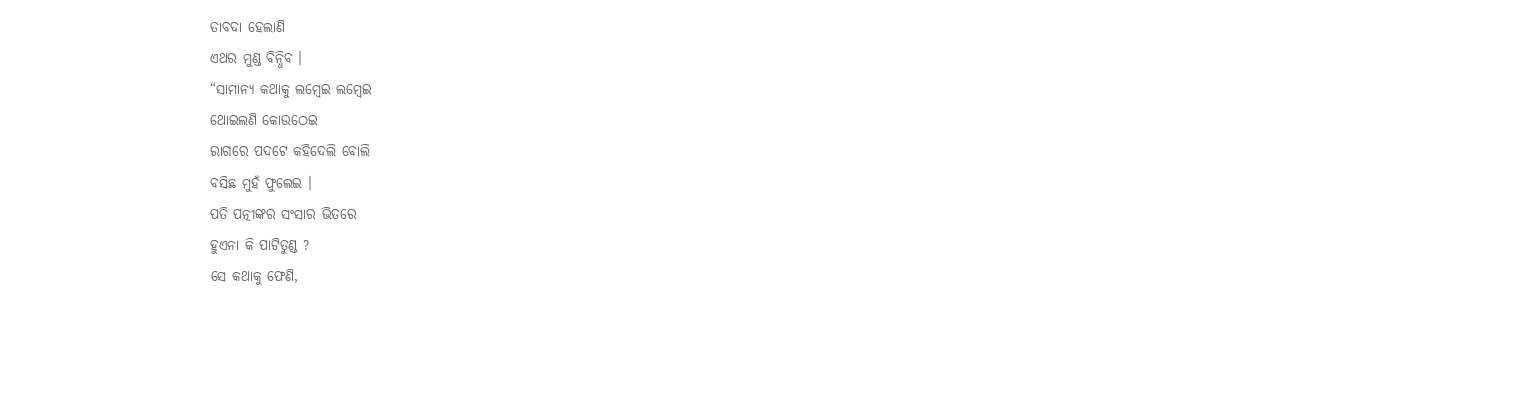ତାବଦା ହେଲାଣି
ଏଥର ମୁଣ୍ଡ ବିନ୍ଧିବ ।
“ସାମାନ୍ୟ କଥାକୁ ଲମ୍ୱେଇ ଲମ୍ୱେଇ
ଥୋଇଲଣି କୋଉଠେଇ
ରାଗରେ ପଦଟେ କହିଦେଲି ବୋଲି
ବସିଛ ମୁହଁ ଫୁଲେଇ ।
ପତି ପତ୍ନୀଙ୍କର ସଂସାର ଭିତରେ
ହୁଏନା କି ପାଟିତୁଣ୍ଡ ?
ସେ କଥାକୁ ଫେଣି,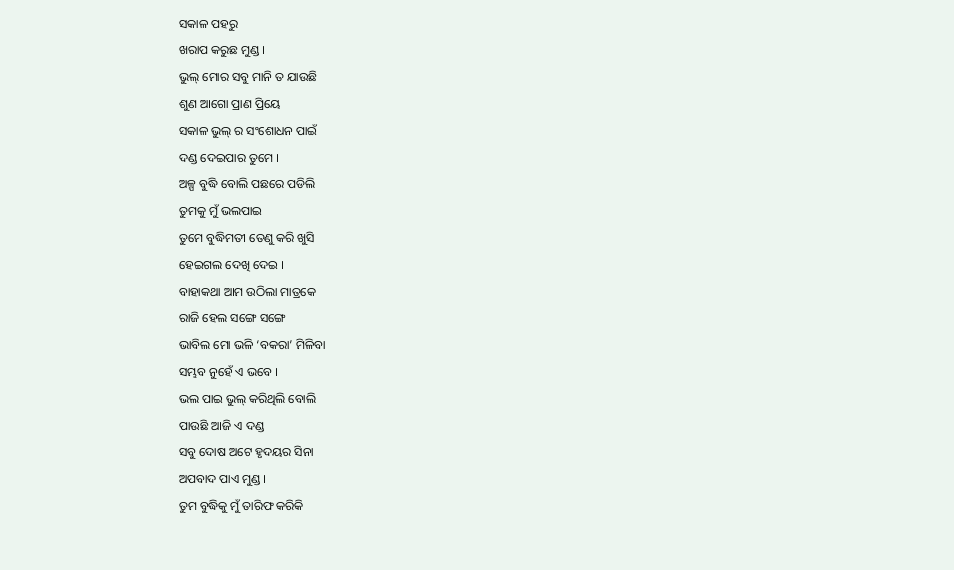ସକାଳ ପହରୁ
ଖରାପ କରୁଛ ମୁଣ୍ଡ ।
ଭୁଲ୍ ମୋର ସବୁ ମାନି ତ ଯାଉଛି
ଶୁଣ ଆଗୋ ପ୍ରାଣ ପ୍ରିୟେ
ସକାଳ ଭୁଲ୍ ର ସଂଶୋଧନ ପାଇଁ
ଦଣ୍ଡ ଦେଇପାର ତୁମେ ।
ଅଳ୍ପ ବୁଦ୍ଧି ବୋଲି ପଛରେ ପଡିଲି
ତୁମକୁ ମୁଁ ଭଲପାଇ
ତୁମେ ବୁଦ୍ଧିମତୀ ତେଣୁ କରି ଖୁସି
ହେଇଗଲ ଦେଖି ଦେଇ ।
ବାହାକଥା ଆମ ଉଠିଲା ମାତ୍ରକେ
ରାଜି ହେଲ ସଙ୍ଗେ ସଙ୍ଗେ
ଭାବିଲ ମୋ ଭଳି ‘ବକରା’ ମିଳିବା
ସମ୍ଭବ ନୁହେଁ ଏ ଭବେ ।
ଭଲ ପାଇ ଭୁଲ୍ କରିଥିଲି ବୋଲି
ପାଉଛି ଆଜି ଏ ଦଣ୍ଡ
ସବୁ ଦୋଷ ଅଟେ ହୃଦୟର ସିନା
ଅପବାଦ ପାଏ ମୁଣ୍ଡ ।
ତୁମ ବୁଦ୍ଧିକୁ ମୁଁ ତାରିଫ କରିକି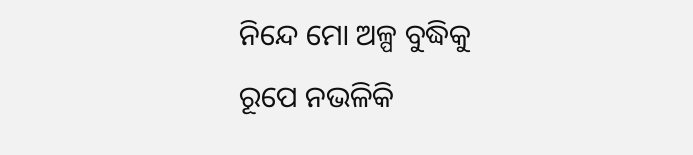ନିନ୍ଦେ ମୋ ଅଳ୍ପ ବୁଦ୍ଧିକୁ
ରୂପେ ନଭଳିକି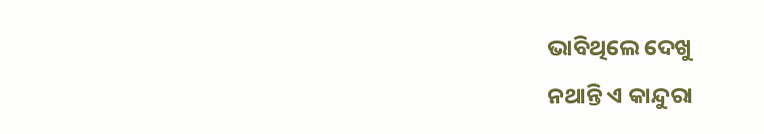ଭାବିଥିଲେ ଦେଖୁ
ନଥାନ୍ତି ଏ କାନ୍ଦୁରା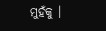ମୁହଁକୁ ।